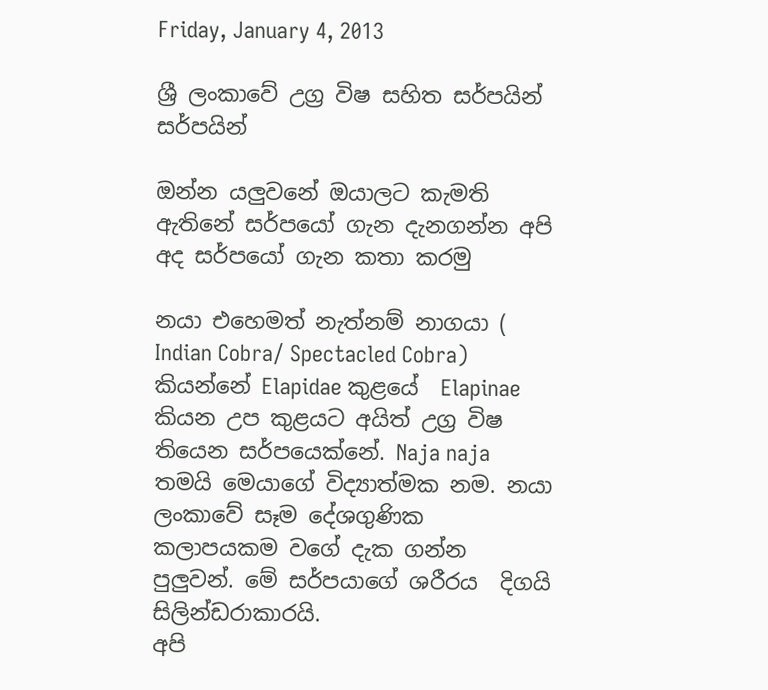Friday, January 4, 2013

ශ්‍රී ලංකාවේ උග්‍ර විෂ සහිත සර්පයින් සර්පයින්

ඔන්න යලුවනේ ඔයාලට කැමති ඇතිනේ සර්පයෝ ගැන දැනගන්න අපි අද සර්පයෝ ගැන කතා කරමු

නයා එහෙමත් නැත්නම් නාගයා ( Indian Cobra/ Spectacled Cobra)
කියන්නේ Elapidae කුළයේ  Elapinae කියන උප කුළයට අයිත් උග්‍ර විෂ තියෙන සර්පයෙක්නේ. Naja naja  තමයි මෙයාගේ විද්‍යාත්මක නම. නයා ලංකාවේ සෑම දේශගුණික කලාපයකම වගේ දැක ගන්න පුලුවන්. මේ සර්පයාගේ ශරීරය  දිගයි සිලින්ඩරාකාරයි.
අපි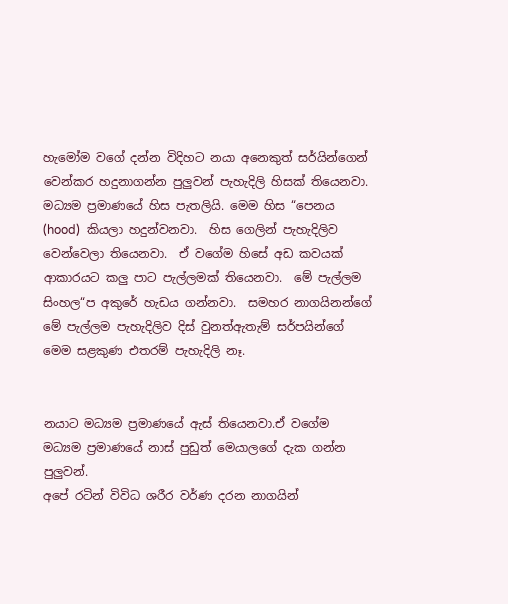හැමෝම වගේ දන්න විදිහට නයා අනෙකුත් සර්යින්ගෙන් වෙන්කර හදුනාගන්න පුලුවන් පැහැදිලි හිසක් තියෙනවා.  මධ්‍යම ප්‍රමාණයේ හිස පැතලියි. මෙම හිස “පෙනය‍  (hood)  කියලා හදුන්වනවා.  හිස ගෙලින් පැහැදිලිව වෙන්වෙලා තියෙනවා.  ඒ වගේම හිසේ අඩ කවයක් ආකාරයට කලු පාට පැල්ලමක් තියෙනවා.  මේ පැල්ලම සිංහල“ප අකුරේ හැඩය ගන්නවා.  සමහර නාගයිනන්ගේ මේ පැල්ලම පැහැදිලිව දිස් වුනත්ඇතැම් සර්පයින්ගේ  මෙම සළකුණ එතරම් පැහැදිලි නෑ.


නයාට මධ්‍යම ප්‍රමාණයේ ඇස් තියෙනවා.ඒ වගේම  මධ්‍යම ප්‍රමාණයේ නාස් පුඩුත් මෙයාලගේ දැක ගන්න පුලුවන්.
අපේ රටින් විවිධ ශරීර වර්ණ දරන නාගයින්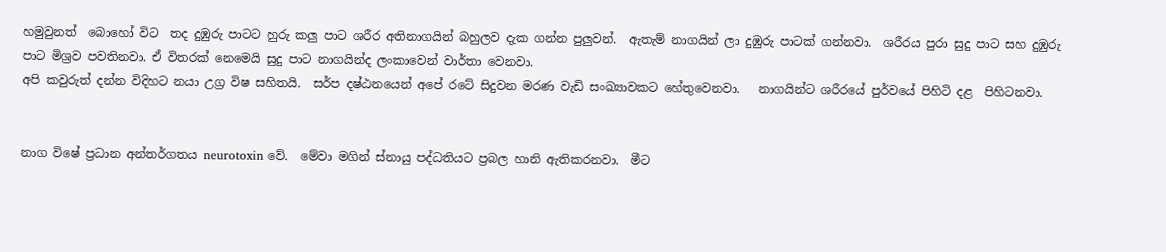හමුවුනත්  බොහෝ විට  තද දුඹුරු පාටට හුරු කලු පාට ශරීර අතිනාගයින් බහුලව දැක ගන්න පුලුවන්.  ඇතැම් නාගයින් ලා දුඹුරු පාටක් ගන්නවා.  ශරීරය පුරා සුදු පාට සහ දුඹුරු පාට මිශ්‍රව පවතිනවා. ඒ විතරක් නෙමෙයි සුදු පාට නාගයින්ද ලංකාවෙන් වාර්තා වෙනවා.
අපි කවුරුත් දන්න විදිහට නයා උග්‍ර විෂ සහිතයි.  සර්ප දෂ්ඨනයෙන් අපේ රටේ සිදුවන මරණ වැඩි සංඛ්‍යාවකට හේතුවෙනවා.   නාගයින්ට ශරීරයේ පුර්වයේ පිහිටි දළ  පිහිටනවා.


නාග විෂේ ප්‍රධාන අන්තර්ගතය neurotoxin වේ.  මේවා මගින් ස්නායු පද්ධතියට ප්‍රබල හානි ඇතිකරනවා.  මීට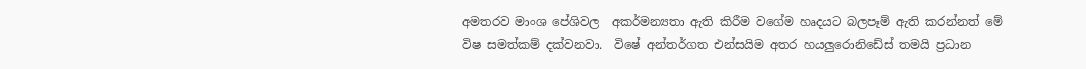අමතරව මාංශ පේශිවල  අකර්මන්‍යතා ඇති කිරීම වගේම හෘදයට බලපෑම් ඇති කරන්නත් මේ විෂ සමත්කම් දක්වනවා.  විෂේ අන්තර්ගත එන්සයිම අතර හයලුරොනිඩේස් තමයි ප්‍රධාන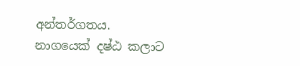අන්තර්ගතය.
නාගයෙක් දෂ්ඨ කලාට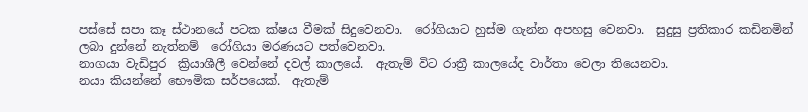පස්සේ සපා කෑ ස්ථානයේ පටක ක්ෂය වීමක් සිදුවෙනවා.  රෝගියාට හුස්ම ගැන්න අපහසු වෙනවා.  සුදුසු ප්‍රතිකාර කඩිනමින් ලබා දුන්නේ නැත්නම්  රෝගියා මරණයට පත්වෙනවා.
නාගයා වැඩිපුර  ක්‍රියාශීලී වෙන්නේ දවල් කාලයේ.  ඇතැම් විට රාත්‍රී කාලයේද වාර්තා වෙලා තියෙනවා.
නයා කියන්නේ භෞමික සර්පයෙක්.  ඇතැම්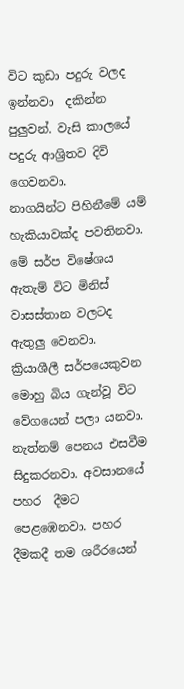විට කුඩා පදුරු වලද ඉන්නවා  දකින්න පුලුවන්. වැසි කාලයේ පදුරු ආශ්‍රිතව දිවි ගෙවනවා.
නාගයින්ට පිහිනීමේ යම් හැකියාවක්ද පවතිනවා.  මේ සර්ප විෂේශය ඇතැම් විට මිනිස් වාසස්තාන වලටද ඇතුලු වෙනවා.
ක්‍රියාශීලී සර්පයෙකුවන මොහු බිය ගැන්වූ විට වේගයෙන් පලා යනවා.  නැත්නම් පෙනය එසවීම සිදුකරනවා. අවසානයේ පහර  දීමට පෙළඹෙනවා. පහර දීමකදී තම ශරීරයෙන්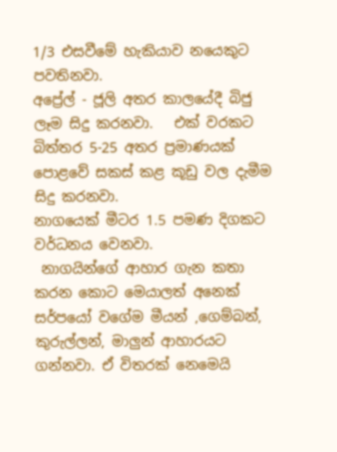1/3 එසවීමේ හැකියාව නයෙකුට පවතිනවා.
අප්‍රේල් - ජූලි අතර කාලයේදී බිජු ලෑම සිදු කරනවා.   එක් වරකට බිත්තර 5-25 අතර ප්‍රමාණයක් පොළවේ සකස් කළ කූඩු වල දැමීම සිදු කරනවා.
නාගයෙක් මීටර 1.5 පමණ දිගකට වර්ධනය වෙනවා.
 නාගයින්ගේ ආහාර ගැන කතා කරන කොට මෙයාලත් අනෙක් සර්පයෝ වගේම මීයන් ,ගෙම්බන්, කුරුල්ලන්, මාලුන් ආහාරයට ගන්නවා. ඒ විතරක් නෙමෙයි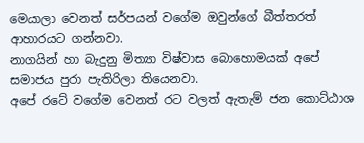මෙයාලා වෙනත් සර්පයන් වගේම ඔවුන්ගේ බීත්තරත් ආහාරයට ගන්නවා.
නාගයින් හා බැදුනු මිත්‍යා විෂ්වාස බොහොමයක් අපේ සමාජය පුරා පැතිරිලා තියෙනවා.
අපේ රටේ වගේම වෙනත් රට වලත් ඇතැම් ජන කොට්ඨාශ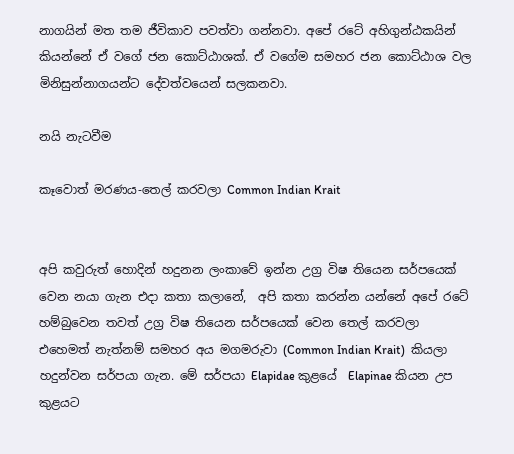නාගයින් මත තම ජීවිකාව පවත්වා ගන්නවා. අපේ රටේ අහිගුන්ඨකයින් කියන්නේ ඒ වගේ ජන කොට්ඨාශක්. ඒ වගේම සමහර ජන කොට්ඨාශ වල මිනිසුන්නාගයන්ට දේවත්වයෙන් සලකනවා.

නයි නැටවීම

කෑවොත් මරණය-තෙල් කරවලා Common Indian Krait


අපි කවුරුත් හොදින් හදුනන ලංකාවේ ඉන්න උග්‍ර විෂ තියෙන සර්පයෙක් වෙන නයා ගැන එදා කතා කලානේ,  අපි කතා කරන්න යන්නේ අපේ රටේ හම්බුවෙන තවත් උග්‍ර විෂ තියෙන සර්පයෙක් වෙන තෙල් කරවලා එහෙමත් නැත්නම් සමහර අය මගමරුවා (Common Indian Krait)  කියලා හදුන්වන සර්පයා ගැන. මේ සර්පයා Elapidae කුළයේ  Elapinae කියන උප කුළයට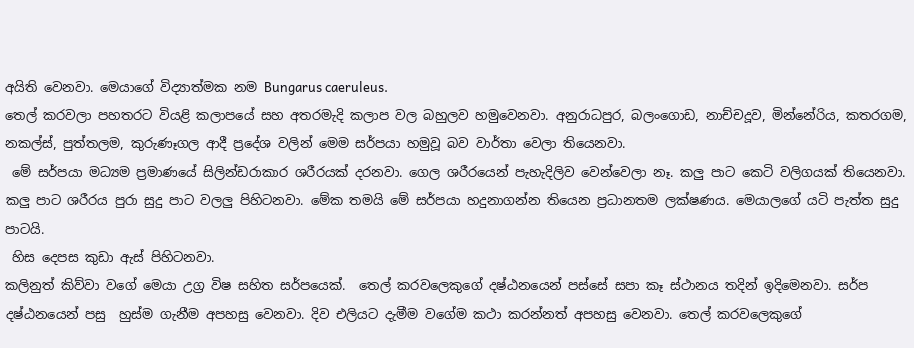අයිති වෙනවා. මෙයාගේ විද්‍යාත්මක නම Bungarus caeruleus.
තෙල් කරවලා පහතරට වියළි කලාපයේ සහ අතරමැදි කලාප වල බහුලව හමුවෙනවා. අනුරාධපුර, බලංගොඩ, නාච්චදූව, මින්නේරිය, කතරගම, නකල්ස්, පුත්තලම, කුරුණෑගල ආදී ප්‍රදේශ වලින් මෙම සර්පයා හමුවූ බව වාර්තා වෙලා තියෙනවා.
 මේ සර්පයා මධ්‍යම ප්‍රමාණයේ සිලින්ඩරාකාර ශරීරයක් දරනවා. ගෙල ශරීරයෙන් පැහැදිලිව වෙන්වෙලා නෑ. කලු පාට කෙටි වලිගයක් තියෙනවා. කලු පාට ශරීරය පුරා සුදු පාට වලලු පිහිටනවා. මේක තමයි මේ සර්පයා හදුනාගන්න තියෙන ප්‍රධානතම ලක්ෂණය. මෙයාලගේ යටි පැත්ත සුදු පාටයි.
 හිස දෙපස කුඩා ඇස් පිහිටනවා.
කලිනුත් කිව්වා වගේ මෙයා උග්‍ර විෂ සහිත සර්පයෙක්.  තෙල් කරවලෙකුගේ දෂ්ඨනයෙන් පස්සේ සපා කෑ ස්ථානය තදින් ඉදිමෙනවා. සර්ප දෂ්ඨනයෙන් පසු  හුස්ම ගැනීම අපහසු වෙනවා. දිව එලියට දැමීම වගේම කථා කරන්නත් අපහසු වෙනවා. තෙල් කරවලෙකුගේ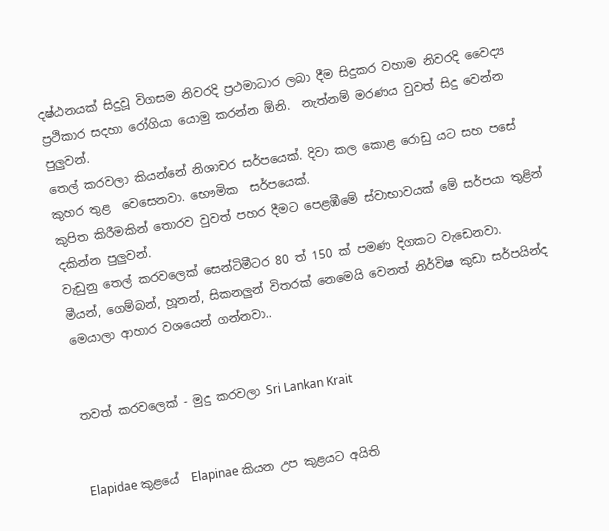දෂ්ඨනයක් සිදුවූ විගසම නිවරදි ප්‍රථමාධාර ලබා දීම සිදුකර වහාම නිවරදි වෛද්‍ය ප්‍රථිකාර සදහා රෝගියා යොමු කරන්න ඕනි.  නැත්නම් මරණය වුවත් සිදු වෙන්න පුලුවන්.
තෙල් කරවලා කියන්නේ නිශාචර සර්පයෙක්. දිවා කල කොළ රොඩු යට සහ පසේ කුහර තුළ  වෙසෙනවා. භෞමික  සර්පයෙක්.
කුපිත කිරීමකින් තොරව වුවත් පහර දීමට පෙළඹීමේ ස්වාභාවයක් මේ සර්පයා තුළින් දකින්න පුලුවන්.
වැඩුනු තෙල් කරවලෙක් සෙන්ටිමීටර 80 ත් 150 ක් පමණ දිගකට වැඩෙනවා.
මීයන්, ගෙම්බන්, හූනන්, සිකනලුන් විතරක් නෙමෙයි වෙනත් නිර්විෂ කුඩා සර්පයින්ද මෙයාලා ආහාර වශයෙන් ගන්නවා..


තවත් කරවලෙක් - මුදු කරවලා Sri Lankan Krait


Elapidae කුළයේ  Elapinae කියන උප කුළයට අයිති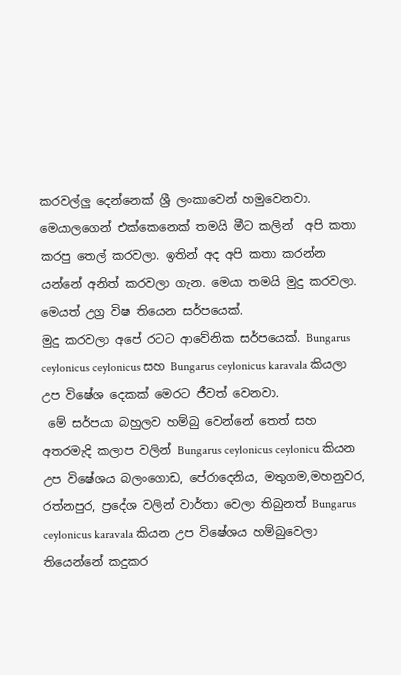කරවල්ලු දෙන්නෙක් ශ්‍රී ලංකාවෙන් හමුවෙනවා. මෙයාලගෙන් එක්කෙනෙක් තමයි මීට කලින්  අපි කතා කරපු තෙල් කරවලා. ඉතින් අද අපි කතා කරන්න යන්නේ අනිත් කරවලා ගැන. මෙයා තමයි මුදු කරවලා. මෙයත් උග්‍ර විෂ තියෙන සර්පයෙක්.
මුදු කරවලා අපේ රටට ආවේනික සර්පයෙක්. Bungarus ceylonicus ceylonicus සහ Bungarus ceylonicus karavala කියලා උප විෂේශ දෙකක් මෙරට ජීවත් වෙනවා.
 මේ සර්පයා බහුලව හම්බු වෙන්නේ තෙත් සහ අතරමැදි කලාප වලින් Bungarus ceylonicus ceylonicu කියන උප විෂේශය බලංගොඩ, පේරාදෙනිය, මතුගම,මහනුවර, රත්නපුර, ප්‍රදේශ වලින් වාර්තා වෙලා තිබුනත් Bungarus ceylonicus karavala කියන උප විෂේශය හම්බුවෙලා තියෙන්නේ කදුකර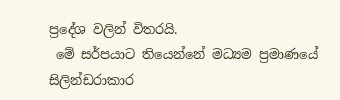ප්‍රදේශ වලින් විතරයි.
 මේ සර්පයාට තියෙන්නේ මධ්‍යම ප්‍රමාණයේ සිලින්ඩරාකාර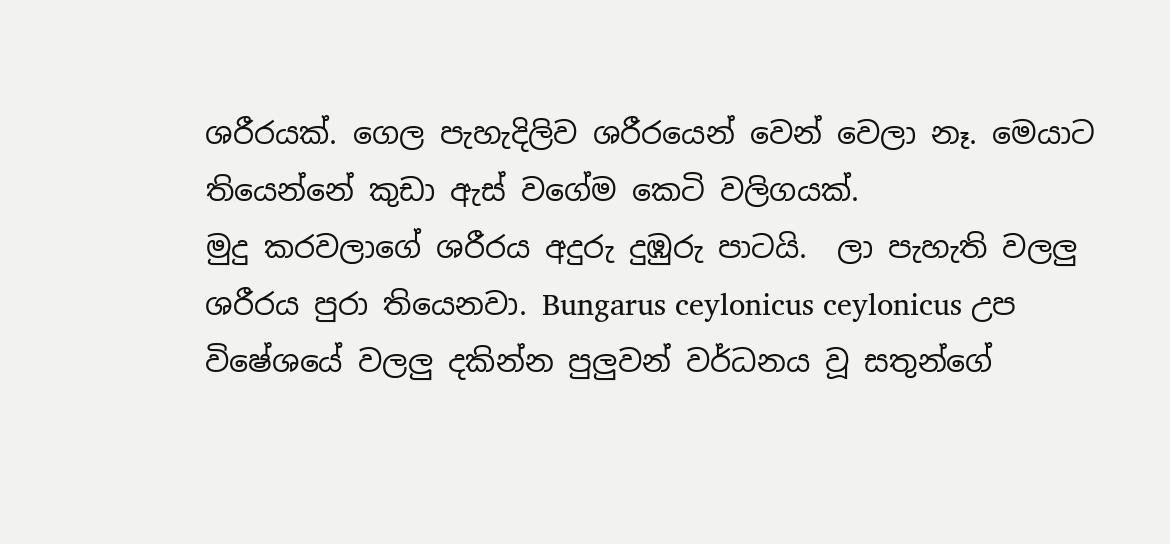ශරීරයක්. ගෙල පැහැදිලිව ශරීරයෙන් වෙන් වෙලා නෑ. මෙයාට තියෙන්නේ කුඩා ඇස් වගේම කෙටි වලිගයක්.
මුදු කරවලාගේ ශරීරය අදුරු දුඹුරු පාටයි.  ලා පැහැති වලලු ශරීරය පුරා තියෙනවා. Bungarus ceylonicus ceylonicus උප විෂේශයේ වලලු දකින්න පුලුවන් වර්ධනය වූ සතුන්ගේ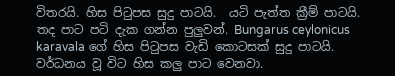විතරයි. හිස පිටුපස සුදු පාටයි.  යටි පැත්ත ක්‍රීම් පාටයි. තද පාට පටි දැක ගන්න පුලුවන්. Bungarus ceylonicus karavala ගේ හිස පිටුපස වැඩි කොටසක් සුදු පාටයි. වර්ධනය වූ විට හිස කලු පාට වෙනවා.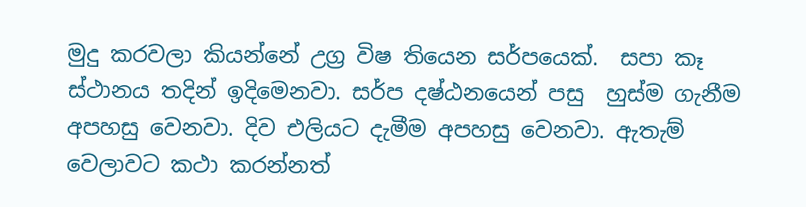මුදු කරවලා කියන්නේ උග්‍ර විෂ තියෙන සර්පයෙක්.  සපා කෑ ස්ථානය තදින් ඉදිමෙනවා. සර්ප දෂ්ඨනයෙන් පසු  හුස්ම ගැනීම අපහසු වෙනවා. දිව එලියට දැමීම අපහසු වෙනවා. ඇතැම් වෙලාවට කථා කරන්නත්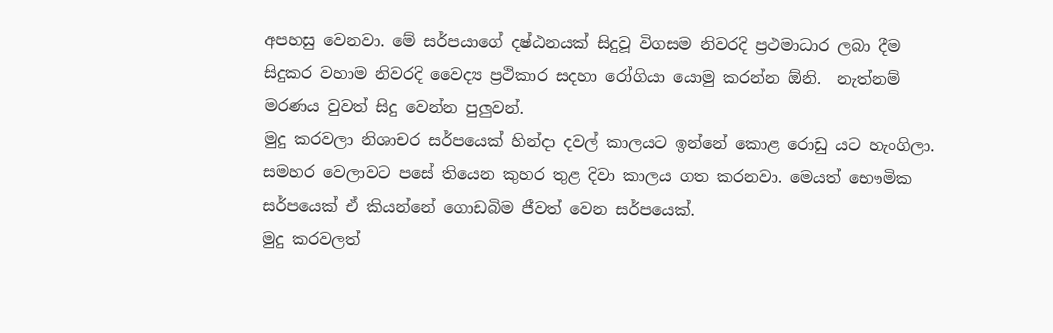අපහසු වෙනවා. මේ සර්පයාගේ දෂ්ඨනයක් සිදුවූ විගසම නිවරදි ප්‍රථමාධාර ලබා දීම සිදුකර වහාම නිවරදි වෛද්‍ය ප්‍රථිකාර සදහා රෝගියා යොමු කරන්න ඕනි.  නැත්නම් මරණය වුවත් සිදු වෙන්න පුලුවන්.
මුදු කරවලා නිශාචර සර්පයෙක් හින්දා දවල් කාලයට ඉන්නේ කොළ රොඩු යට හැංගිලා. සමහර වෙලාවට පසේ තියෙන කුහර තුළ දිවා කාලය ගත කරනවා. මෙයත් භෞමික  සර්පයෙක් ඒ කියන්නේ ගොඩබිම ජීවත් වෙන සර්පයෙක්.
මුදු කරවලත්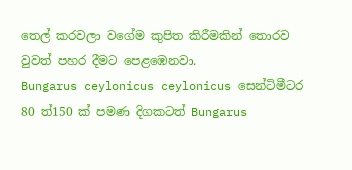තෙල් කරවලා වගේම කුපිත කිරීමකින් තොරව වුවත් පහර දීමට පෙළඹෙනවා.
Bungarus ceylonicus ceylonicus සෙන්ටිමීටර 80 ත්150 ක් පමණ දිගකටත් Bungarus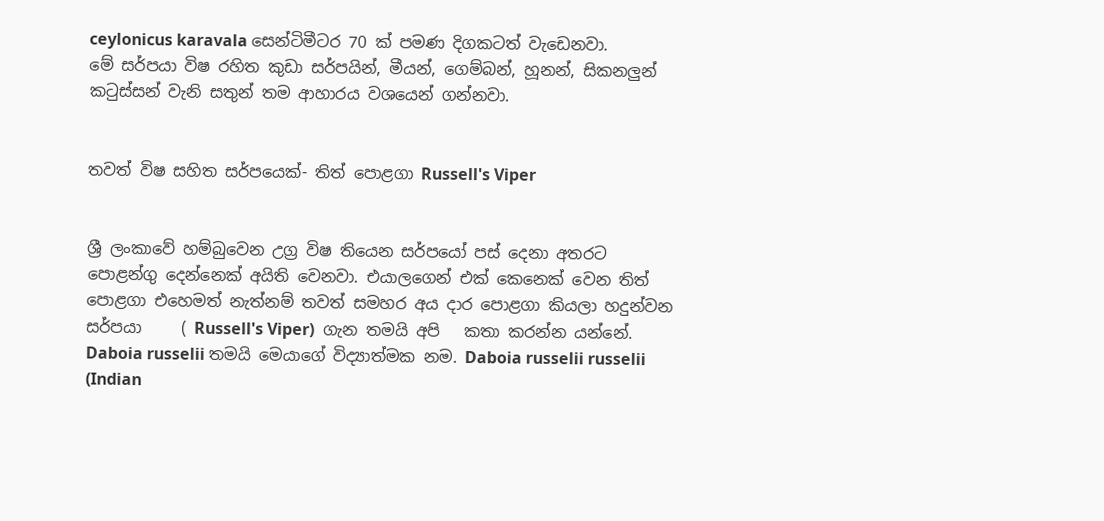ceylonicus karavala සෙන්ටිමීටර 70 ක් පමණ දිගකටත් වැඩෙනවා.
මේ සර්පයා විෂ රහිත කුඩා සර්පයින්, මීයන්, ගෙම්බන්, හූනන්, සිකනලුන් කටුස්සන් වැනි සතුන් තම ආහාරය වශයෙන් ගන්නවා.


තවත් විෂ සහිත සර්පයෙක්- තිත් පොළගා Russell's Viper


ශ්‍රී ලංකාවේ හම්බුවෙන උග්‍ර විෂ තියෙන සර්පයෝ පස් දෙනා අතරට පොළන්ගු දෙන්නෙක් අයිති වෙනවා. එයාලගෙන් එක් කෙනෙක් වෙන තිත් පොළගා එහෙමත් නැත්නම් තවත් සමහර අය දාර පොළගා කියලා හදුන්වන සර්පයා     ( Russell's Viper)  ගැන තමයි අපි   කතා කරන්න යන්නේ. Daboia russelii තමයි මෙයාගේ විද්‍යාත්මක නම. Daboia russelii russelii (Indian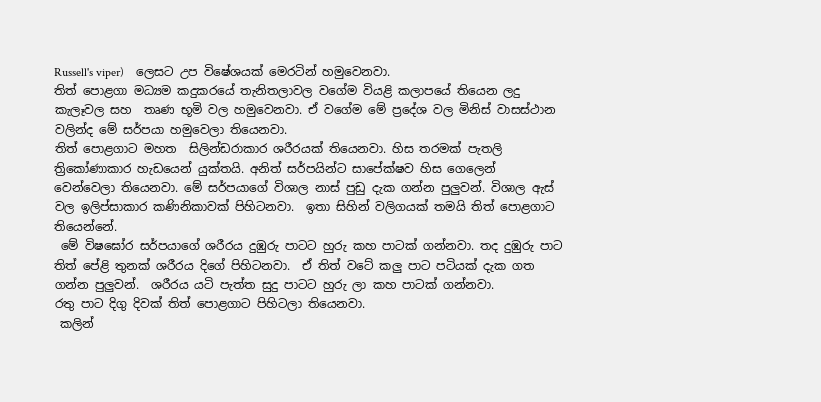Russell's viper)    ලෙසට උප විෂේශයක් මෙරටින් හමුවෙනවා.
තිත් පොළගා මධ්‍යම කදුකරයේ තැනිතලාවල වගේම වියළි කලාපයේ තියෙන ලදු කැලෑවල සහ  තෘණ භූමි වල හමුවෙනවා. ඒ වගේම මේ ප්‍රදේශ වල මිනිස් වාසස්ථාන වලින්ද මේ සර්පයා හමුවෙලා තියෙනවා.
තිත් පොළගාට මහත  සිලින්ඩරාකාර ශරීරයක් තියෙනවා. හිස තරමක් පැතලි ත්‍රිකෝණාකාර හැඩයෙන් යුක්තයි. අනිත් සර්පයින්ට සාපේක්ෂව හිස ගෙලෙන්  වෙන්වෙලා තියෙනවා. මේ සර්පයාගේ විශාල නාස් පුඩු දැක ගන්න පුලුවන්. විශාල ඇස් වල ඉලිප්සාකාර කණිනිකාවක් පිහිටනවා.  ඉතා සිහින් වලිගයක් තමයි තිත් පොළගාට තියෙන්නේ.
 මේ විෂඝෝර සර්පයාගේ ශරීරය දුඹුරු පාටට හුරු කහ පාටක් ගන්නවා. තද දුඹුරු පාට තිත් පේළි තුනක් ශරීරය දිගේ පිහිටනවා.  ඒ තිත් වටේ කලු පාට පටියක් දැක ගත ගන්න පුලුවන්.  ශරීරය යටි පැත්ත සුදු පාටට හුරු ලා කහ පාටක් ගන්නවා.
රතු පාට දිගු දිවක් තිත් පොළගාට පිහිටලා තියෙනවා.
 කලින්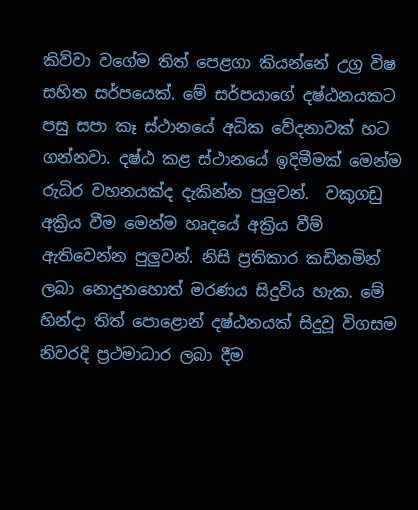කිව්වා වගේම තිත් පෙළගා කියන්නේ උග්‍ර විෂ සහිත සර්පයෙක්. මේ සර්පයාගේ දෂ්ඨනයකට පසු සපා කෑ ස්ථානයේ අධික වේදනාවක් හට ගන්නවා. දෂ්ඨ කළ ස්ථානයේ ඉදිමීමක් මෙන්ම රුධිර වහනයක්ද දැකින්න පුලුවන්.  වකුගඩු අක්‍රිය වීම මෙන්ම හෘදයේ අක්‍රිය වීම් ඇතිවෙන්න පුලුවන්. නිසි ප්‍රතිකාර කඩිනමින් ලබා නොදුනහොත් මරණය සිදුවිය හැක. මේ හින්දා තිත් පොළොන් දෂ්ඨනයක් සිදුවූ විගසම නිවරදි ප්‍රථමාධාර ලබා දීම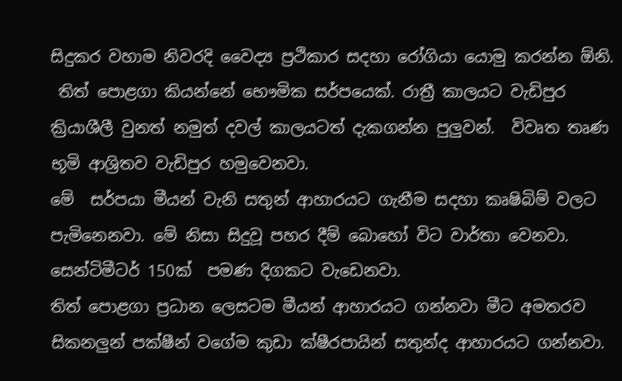සිදුකර වහාම නිවරදි වෛද්‍ය ප්‍රථිකාර සදහා රෝගියා යොමු කරන්න ඕනි.
 තිත් පොළගා කියන්නේ භෞමික සර්පයෙක්. රාත්‍රී කාලයට වැඩිපුර ක්‍රියාශීලී වුනත් නමුත් දවල් කාලයටත් දැකගන්න පුලුවන්.  විවෘත තෘණ භූමි ආශ්‍රිතව වැඩිපුර හමුවෙනවා.
මේ  සර්පයා මීයන් වැනි සතුන් ආහාරයට ගැනීම සදහා කෘෂිබිම් වලට පැමිනෙනවා. මේ නිසා සිදුවූ පහර දීම් බොහෝ විට වාර්තා වෙනවා.  සෙන්ටිමීටර් 150ක්  පමණ දිගකට වැඩෙනවා.
තිත් පොළගා ප්‍රධාන ලෙසටම මීයන් ආහාරයට ගන්නවා මීට අමතරව සිකනලුන් පක්ෂීන් වගේම කුඩා ක්ෂීරපායින් සතුන්ද ආහාරයට ගන්නවා.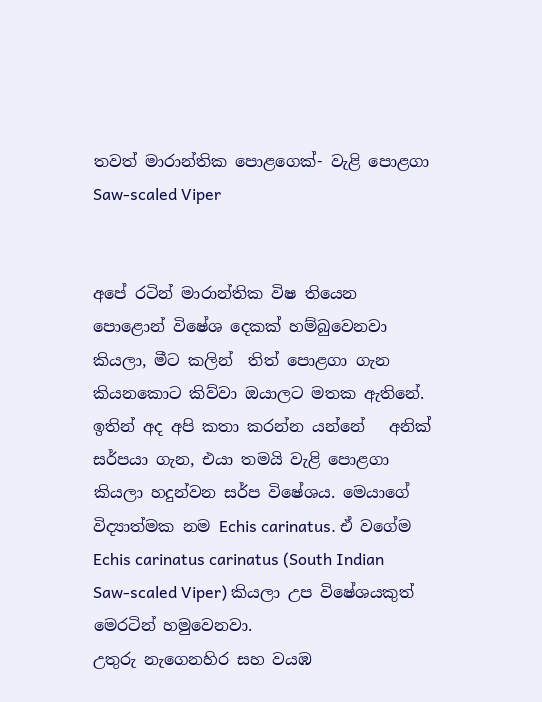තවත් මාරාන්තික පොළගෙක්- වැළි පොළගා Saw-scaled Viper


අපේ රටින් මාරාන්තික විෂ තියෙන පොළොන් විෂේශ දෙකක් හම්බුවෙනවා කියලා, මීට කලින්  තිත් පොළගා ගැන කියනකොට කිව්වා ඔයාලට මතක ඇතිනේ. ඉතින් අද අපි කතා කරන්න යන්නේ   අනික් සර්පයා ගැන, එයා තමයි වැළි පොළගා කියලා හදුන්වන සර්ප විෂේශය. මෙයාගේ විද්‍යාත්මක නම Echis carinatus. ඒ වගේම Echis carinatus carinatus (South Indian Saw-scaled Viper) කියලා උප විෂේශයකුත් මෙරටින් හමුවෙනවා.
උතුරු නැගෙනහිර සහ වයඹ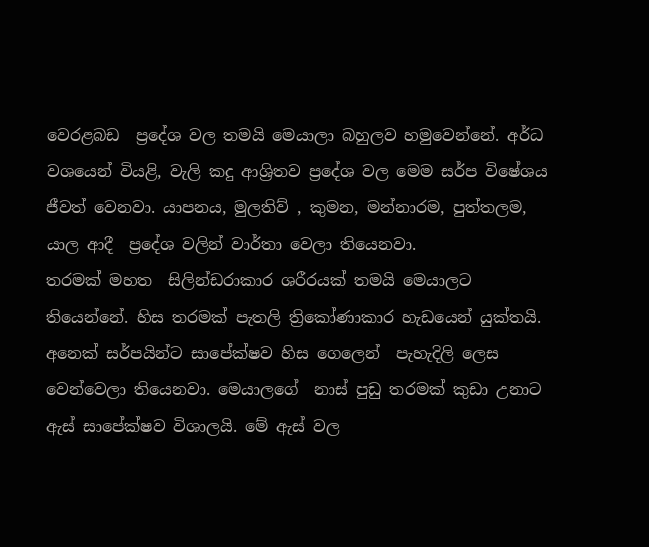වෙරළබඩ  ප්‍රදේශ වල තමයි මෙයාලා බහුලව හමුවෙන්නේ. අර්ධ වශයෙන් වියළි, වැලි කදු ආශ්‍රිතව ප්‍රදේශ වල මෙම සර්ප විෂේශය ජීවත් වෙනවා. යාපනය, මුලතිව් , කුමන, මන්නාරම, පුත්තලම, යාල ආදී  ප්‍රදේශ වලින් වාර්තා වෙලා තියෙනවා.
තරමක් මහත  සිලින්ඩරාකාර ශරීරයක් තමයි මෙයාලට තියෙන්නේ. හිස තරමක් පැතලි ත්‍රිකෝණාකාර හැඩයෙන් යුක්තයි. අනෙක් සර්පයින්ට සාපේක්ෂව හිස ගෙලෙන්  පැහැදිලි ලෙස වෙන්වෙලා තියෙනවා. මෙයාලගේ  නාස් පුඩු තරමක් කුඩා උනාට ඇස් සාපේක්ෂව විශාලයි. මේ ඇස් වල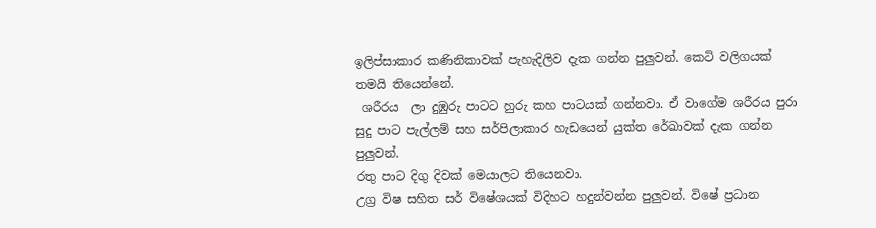ඉලිප්සාකාර කණිනිකාවක් පැහැදිලිව දැක ගන්න පුලුවන්. කෙටි වලිගයක් තමයි තියෙන්නේ.
 ශරීරය  ලා දුඹුරු පාටට හුරු කහ පාටයක් ගන්නවා. ඒ වාගේම ශරීරය පුරා සුදු පාට පැල්ලම් සහ සර්පිලාකාර හැඩයෙන් යුක්ත රේඛාවක් දැක ගන්න පුලුවන්.
රතු පාට දිගු දිවක් මෙයාලට තියෙනවා.
උග්‍ර විෂ සහිත සර් විෂේශයක් විදිහට හදුන්වන්න පුලුවන්. විෂේ ප්‍රධාන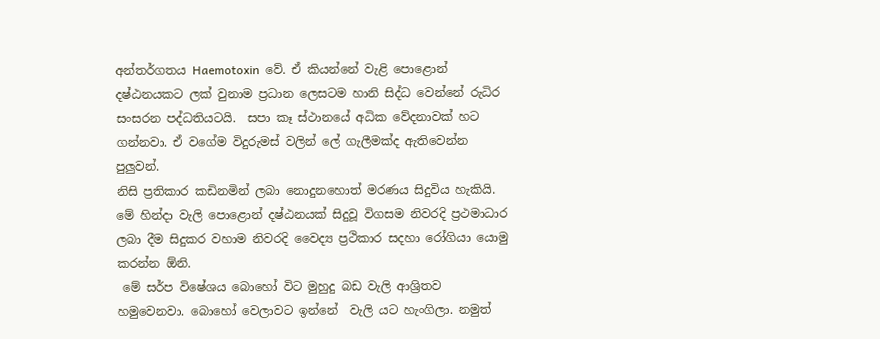අන්තර්ගතය Haemotoxin  වේ. ඒ කියන්නේ වැළි පොළොන් දෂ්ඨනයකට ලක් වුනාම ප්‍රධාන ලෙසටම හානි සිද්ධ වෙන්නේ රුධිර සංසරන පද්ධතියටයි.  සපා කෑ ස්ථානයේ අධික වේදනාවක් හට ගන්නවා. ඒ වගේම විදුරුමස් වලින් ලේ ගැලීමක්ද ඇතිවෙන්න පුලුවන්.
නිසි ප්‍රතිකාර කඩිනමින් ලබා නොදුනහොත් මරණය සිදුවිය හැකියි. මේ හින්දා වැලි පොළොන් දෂ්ඨනයක් සිදුවූ විගසම නිවරදි ප්‍රථමාධාර ලබා දීම සිදුකර වහාම නිවරදි වෛද්‍ය ප්‍රථිකාර සදහා රෝගියා යොමු කරන්න ඕනි.
 මේ සර්ප විෂේශය බොහෝ විට මුහුදු බඩ වැලි ආශ්‍රිතව හමුවෙනවා. බොහෝ වෙලාවට ඉන්නේ  වැලි යට හැංගිලා. නමුත්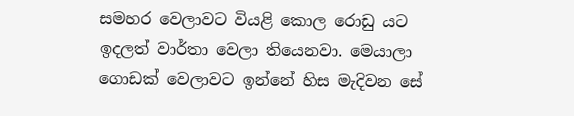සමහර වෙලාවට වියළි කොල රොඩු යට ඉදලත් වාර්තා වෙලා තියෙනවා. මෙයාලා ගොඩක් වෙලාවට ඉන්නේ හිස මැදිවන සේ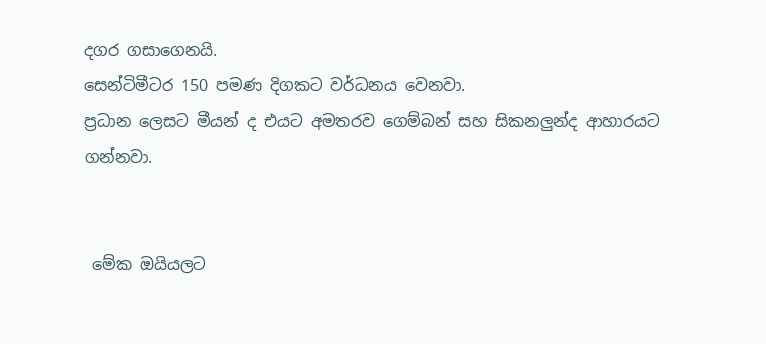දගර ගසාගෙනයි.
සෙන්ටිමීටර 150 පමණ දිගකට වර්ධනය වෙනවා.
ප්‍රධාන ලෙසට මීයන් ද එයට අමතරව ගෙම්බන් සහ සිකනලුන්ද ආහාරයට ගන්නවා.


 මේක ඔයියලට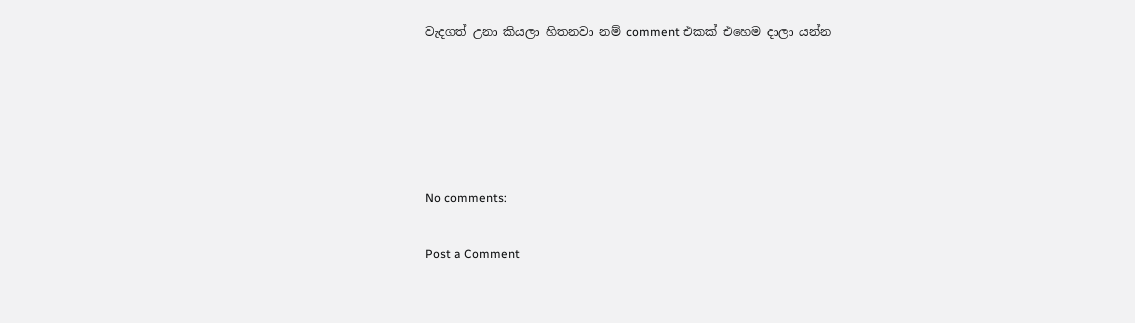වැදගත් උනා කියලා හිතනවා නම් comment එකක් එහෙම දාලා යන්න





No comments:

Post a Comment